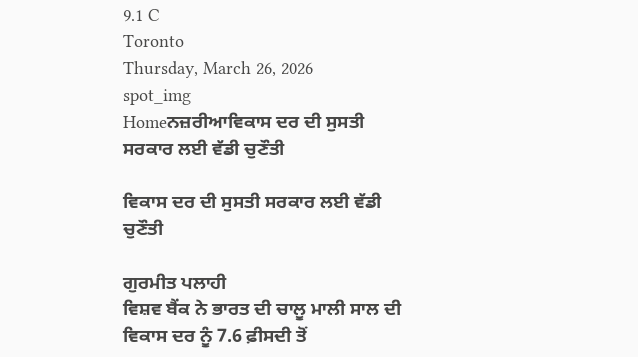9.1 C
Toronto
Thursday, March 26, 2026
spot_img
Homeਨਜ਼ਰੀਆਵਿਕਾਸ ਦਰ ਦੀ ਸੁਸਤੀ ਸਰਕਾਰ ਲਈ ਵੱਡੀ ਚੁਣੌਤੀ

ਵਿਕਾਸ ਦਰ ਦੀ ਸੁਸਤੀ ਸਰਕਾਰ ਲਈ ਵੱਡੀ ਚੁਣੌਤੀ

ਗੁਰਮੀਤ ਪਲਾਹੀ
ਵਿਸ਼ਵ ਬੈਂਕ ਨੇ ਭਾਰਤ ਦੀ ਚਾਲੂ ਮਾਲੀ ਸਾਲ ਦੀ ਵਿਕਾਸ ਦਰ ਨੂੰ 7.6 ਫ਼ੀਸਦੀ ਤੋਂ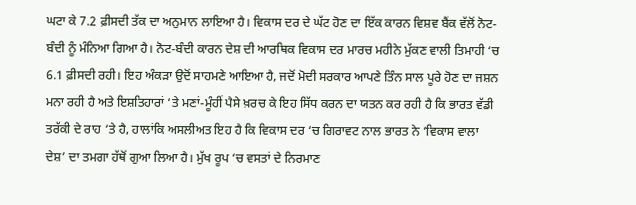ਘਟਾ ਕੇ 7.2 ਫ਼ੀਸਦੀ ਤੱਕ ਦਾ ਅਨੁਮਾਨ ਲਾਇਆ ਹੈ। ਵਿਕਾਸ ਦਰ ਦੇ ਘੱਟ ਹੋਣ ਦਾ ਇੱਕ ਕਾਰਨ ਵਿਸ਼ਵ ਬੈਂਕ ਵੱਲੋਂ ਨੋਟ-ਬੰਦੀ ਨੂੰ ਮੰਨਿਆ ਗਿਆ ਹੈ। ਨੋਟ-ਬੰਦੀ ਕਾਰਨ ਦੇਸ਼ ਦੀ ਆਰਥਿਕ ਵਿਕਾਸ ਦਰ ਮਾਰਚ ਮਹੀਨੇ ਮੁੱਕਣ ਵਾਲੀ ਤਿਮਾਹੀ ‘ਚ 6.1 ਫ਼ੀਸਦੀ ਰਹੀ। ਇਹ ਅੰਕੜਾ ਉਦੋਂ ਸਾਹਮਣੇ ਆਇਆ ਹੈ, ਜਦੋਂ ਮੋਦੀ ਸਰਕਾਰ ਆਪਣੇ ਤਿੰਨ ਸਾਲ ਪੂਰੇ ਹੋਣ ਦਾ ਜਸ਼ਨ ਮਨਾ ਰਹੀ ਹੈ ਅਤੇ ਇਸ਼ਤਿਹਾਰਾਂ ‘ਤੇ ਮਣਾਂ-ਮੂੰਹੀਂ ਪੈਸੇ ਖ਼ਰਚ ਕੇ ਇਹ ਸਿੱਧ ਕਰਨ ਦਾ ਯਤਨ ਕਰ ਰਹੀ ਹੈ ਕਿ ਭਾਰਤ ਵੱਡੀ ਤਰੱਕੀ ਦੇ ਰਾਹ ‘ਤੇ ਹੈ, ਹਾਲਾਂਕਿ ਅਸਲੀਅਤ ਇਹ ਹੈ ਕਿ ਵਿਕਾਸ ਦਰ ‘ਚ ਗਿਰਾਵਟ ਨਾਲ ਭਾਰਤ ਨੇ ‘ਵਿਕਾਸ ਵਾਲਾ ਦੇਸ਼’ ਦਾ ਤਮਗਾ ਹੱਥੋਂ ਗੁਆ ਲਿਆ ਹੈ। ਮੁੱਖ ਰੂਪ ‘ਚ ਵਸਤਾਂ ਦੇ ਨਿਰਮਾਣ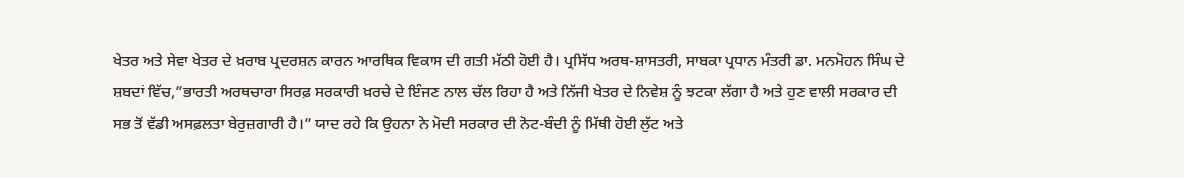ਖੇਤਰ ਅਤੇ ਸੇਵਾ ਖੇਤਰ ਦੇ ਖ਼ਰਾਬ ਪ੍ਰਦਰਸ਼ਨ ਕਾਰਨ ਆਰਥਿਕ ਵਿਕਾਸ ਦੀ ਗਤੀ ਮੱਠੀ ਹੋਈ ਹੈ। ਪ੍ਰਸਿੱਧ ਅਰਥ-ਸ਼ਾਸਤਰੀ, ਸਾਬਕਾ ਪ੍ਰਧਾਨ ਮੰਤਰੀ ਡਾ. ਮਨਮੋਹਨ ਸਿੰਘ ਦੇ ਸ਼ਬਦਾਂ ਵਿੱਚ,”ਭਾਰਤੀ ਅਰਥਚਾਰਾ ਸਿਰਫ਼ ਸਰਕਾਰੀ ਖ਼ਰਚੇ ਦੇ ਇੰਜਣ ਨਾਲ ਚੱਲ ਰਿਹਾ ਹੈ ਅਤੇ ਨਿੱਜੀ ਖੇਤਰ ਦੇ ਨਿਵੇਸ਼ ਨੂੰ ਝਟਕਾ ਲੱਗਾ ਹੈ ਅਤੇ ਹੁਣ ਵਾਲੀ ਸਰਕਾਰ ਦੀ ਸਭ ਤੋਂ ਵੱਡੀ ਅਸਫ਼ਲਤਾ ਬੇਰੁਜ਼ਗਾਰੀ ਹੈ।” ਯਾਦ ਰਹੇ ਕਿ ਉਹਨਾ ਨੇ ਮੋਦੀ ਸਰਕਾਰ ਦੀ ਨੋਟ-ਬੰਦੀ ਨੂੰ ਮਿੱਥੀ ਹੋਈ ਲੁੱਟ ਅਤੇ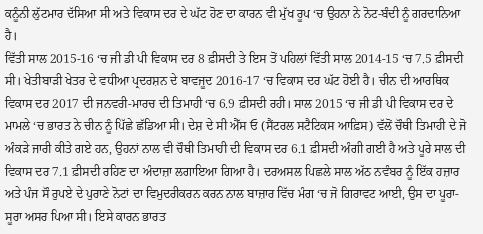ਕਨੂੰਨੀ ਲੁੱਟਮਾਰ ਦੱਸਿਆ ਸੀ ਅਤੇ ਵਿਕਾਸ ਦਰ ਦੇ ਘੱਟ ਹੋਣ ਦਾ ਕਾਰਨ ਵੀ ਮੁੱਖ ਰੂਪ ‘ਚ ਉਹਨਾ ਨੇ ਨੋਟ-ਬੰਦੀ ਨੂੰ ਗਰਦਾਨਿਆ ਹੈ।
ਵਿੱਤੀ ਸਾਲ 2015-16 ‘ਚ ਜੀ ਡੀ ਪੀ ਵਿਕਾਸ ਦਰ 8 ਫ਼ੀਸਦੀ ਤੇ ਇਸ ਤੋਂ ਪਹਿਲਾਂ ਵਿੱਤੀ ਸਾਲ 2014-15 ‘ਚ 7.5 ਫ਼ੀਸਦੀ ਸੀ। ਖੇਤੀਬਾੜੀ ਖੇਤਰ ਦੇ ਵਧੀਆ ਪ੍ਰਦਰਸ਼ਨ ਦੇ ਬਾਵਜੂਦ 2016-17 ‘ਚ ਵਿਕਾਸ ਦਰ ਘੱਟ ਹੋਈ ਹੈ। ਚੀਨ ਦੀ ਆਰਥਿਕ ਵਿਕਾਸ ਦਰ 2017 ਦੀ ਜਨਵਰੀ-ਮਾਰਚ ਦੀ ਤਿਮਾਹੀ ‘ਚ 6.9 ਫ਼ੀਸਦੀ ਰਹੀ। ਸਾਲ 2015 ‘ਚ ਜੀ ਡੀ ਪੀ ਵਿਕਾਸ ਦਰ ਦੇ ਮਾਮਲੇ ‘ਚ ਭਾਰਤ ਨੇ ਚੀਨ ਨੂੰ ਪਿੱਛੇ ਛੱਡਿਆ ਸੀ। ਦੇਸ਼ ਦੇ ਸੀ ਐੱਸ ਓ (ਸੈਂਟਰਲ ਸਟੈਟਿਕਸ ਆਫ਼ਿਸ) ਵੱਲੋਂ ਚੌਥੀ ਤਿਮਾਹੀ ਦੇ ਜੋ ਅੰਕੜੇ ਜਾਰੀ ਕੀਤੇ ਗਏ ਹਨ, ਉਹਨਾਂ ਨਾਲ ਵੀ ਚੌਥੀ ਤਿਮਾਹੀ ਦੀ ਵਿਕਾਸ ਦਰ 6.1 ਫ਼ੀਸਦੀ ਅੰਗੀ ਗਈ ਹੈ ਅਤੇ ਪੂਰੇ ਸਾਲ ਦੀ ਵਿਕਾਸ ਦਰ 7.1 ਫ਼ੀਸਦੀ ਰਹਿਣ ਦਾ ਅੰਦਾਜ਼ਾ ਲਗਾਇਆ ਗਿਆ ਹੈ। ਦਰਅਸਲ ਪਿਛਲੇ ਸਾਲ ਅੱਠ ਨਵੰਬਰ ਨੂੰ ਇੱਕ ਹਜ਼ਾਰ ਅਤੇ ਪੰਜ ਸੌ ਰੁਪਏ ਦੇ ਪੁਰਾਣੇ ਨੋਟਾਂ ਦਾ ਵਿਮੁਦਰੀਕਰਨ ਕਰਨ ਨਾਲ ਬਾਜ਼ਾਰ ਵਿੱਚ ਮੰਗ ‘ਚ ਜੋ ਗਿਰਾਵਟ ਆਈ, ਉਸ ਦਾ ਪੂਰਾ-ਸੂਰਾ ਅਸਰ ਪਿਆ ਸੀ। ਇਸੇ ਕਾਰਨ ਭਾਰਤ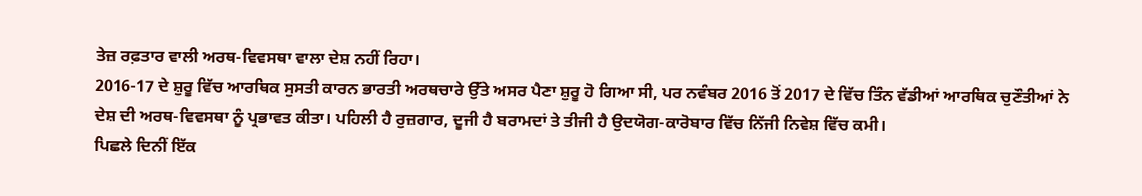ਤੇਜ਼ ਰਫ਼ਤਾਰ ਵਾਲੀ ਅਰਥ-ਵਿਵਸਥਾ ਵਾਲਾ ਦੇਸ਼ ਨਹੀਂ ਰਿਹਾ।
2016-17 ਦੇ ਸ਼ੁਰੂ ਵਿੱਚ ਆਰਥਿਕ ਸੁਸਤੀ ਕਾਰਨ ਭਾਰਤੀ ਅਰਥਚਾਰੇ ਉੱਤੇ ਅਸਰ ਪੈਣਾ ਸ਼ੁਰੂ ਹੋ ਗਿਆ ਸੀ, ਪਰ ਨਵੰਬਰ 2016 ਤੋਂ 2017 ਦੇ ਵਿੱਚ ਤਿੰਨ ਵੱਡੀਆਂ ਆਰਥਿਕ ਚੁਣੌਤੀਆਂ ਨੇ ਦੇਸ਼ ਦੀ ਅਰਥ-ਵਿਵਸਥਾ ਨੂੰ ਪ੍ਰਭਾਵਤ ਕੀਤਾ। ਪਹਿਲੀ ਹੈ ਰੁਜ਼ਗਾਰ, ਦੂਜੀ ਹੈ ਬਰਾਮਦਾਂ ਤੇ ਤੀਜੀ ਹੈ ਉਦਯੋਗ-ਕਾਰੋਬਾਰ ਵਿੱਚ ਨਿੱਜੀ ਨਿਵੇਸ਼ ਵਿੱਚ ਕਮੀ।
ਪਿਛਲੇ ਦਿਨੀਂ ਇੱਕ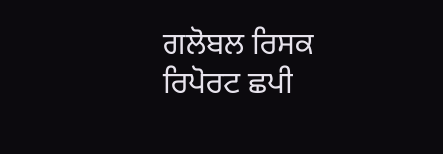ਗਲੋਬਲ ਰਿਸਕ ਰਿਪੋਰਟ ਛਪੀ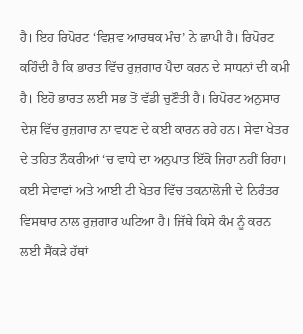ਹੈ। ਇਹ ਰਿਪੋਰਟ ‘ਵਿਸ਼ਵ ਆਰਥਕ ਮੰਚ’ ਨੇ ਛਾਪੀ ਹੈ। ਰਿਪੋਰਟ ਕਹਿੰਦੀ ਹੈ ਕਿ ਭਾਰਤ ਵਿੱਚ ਰੁਜ਼ਗਾਰ ਪੈਦਾ ਕਰਨ ਦੇ ਸਾਧਨਾਂ ਦੀ ਕਮੀ ਹੈ। ਇਹੋ ਭਾਰਤ ਲਈ ਸਭ ਤੋਂ ਵੱਡੀ ਚੁਣੌਤੀ ਹੈ। ਰਿਪੋਰਟ ਅਨੁਸਾਰ ਦੇਸ਼ ਵਿੱਚ ਰੁਜ਼ਗਾਰ ਨਾ ਵਧਣ ਦੇ ਕਈ ਕਾਰਨ ਰਹੇ ਹਨ। ਸੇਵਾ ਖੇਤਰ ਦੇ ਤਹਿਤ ਨੌਕਰੀਆਂ ‘ਚ ਵਾਧੇ ਦਾ ਅਨੁਪਾਤ ਇੱਕੋ ਜਿਹਾ ਨਹੀਂ ਰਿਹਾ। ਕਈ ਸੇਵਾਵਾਂ ਅਤੇ ਆਈ ਟੀ ਖੇਤਰ ਵਿੱਚ ਤਕਨਾਲੋਜੀ ਦੇ ਨਿਰੰਤਰ ਵਿਸਥਾਰ ਨਾਲ ਰੁਜ਼ਗਾਰ ਘਟਿਆ ਹੈ। ਜਿੱਥੇ ਕਿਸੇ ਕੰਮ ਨੂੰ ਕਰਨ ਲਈ ਸੈਂਕੜੇ ਹੱਥਾਂ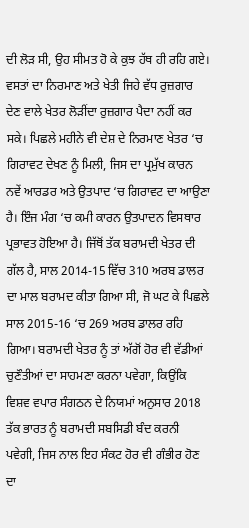ਦੀ ਲੋੜ ਸੀ, ਉਹ ਸੀਮਤ ਹੋ ਕੇ ਕੁਝ ਹੱਥ ਹੀ ਰਹਿ ਗਏ। ਵਸਤਾਂ ਦਾ ਨਿਰਮਾਣ ਅਤੇ ਖੇਤੀ ਜਿਹੇ ਵੱਧ ਰੁਜ਼ਗਾਰ ਦੇਣ ਵਾਲੇ ਖੇਤਰ ਲੋੜੀਂਦਾ ਰੁਜ਼ਗਾਰ ਪੈਦਾ ਨਹੀਂ ਕਰ ਸਕੇ। ਪਿਛਲੇ ਮਹੀਨੇ ਵੀ ਦੇਸ਼ ਦੇ ਨਿਰਮਾਣ ਖੇਤਰ ‘ਚ ਗਿਰਾਵਟ ਦੇਖਣ ਨੂੰ ਮਿਲੀ, ਜਿਸ ਦਾ ਪ੍ਰਮੁੱਖ ਕਾਰਨ ਨਵੇਂ ਆਰਡਰ ਅਤੇ ਉਤਪਾਦ ‘ਚ ਗਿਰਾਵਟ ਦਾ ਆਉਣਾ ਹੈ। ਇੰਜ ਮੰਗ ‘ਚ ਕਮੀ ਕਾਰਨ ਉਤਪਾਦਨ ਵਿਸਥਾਰ ਪ੍ਰਭਾਵਤ ਹੋਇਆ ਹੈ। ਜਿੱਥੋਂ ਤੱਕ ਬਰਾਮਦੀ ਖੇਤਰ ਦੀ ਗੱਲ ਹੈ, ਸਾਲ 2014-15 ਵਿੱਚ 310 ਅਰਬ ਡਾਲਰ ਦਾ ਮਾਲ ਬਰਾਮਦ ਕੀਤਾ ਗਿਆ ਸੀ, ਜੋ ਘਟ ਕੇ ਪਿਛਲੇ ਸਾਲ 2015-16 ‘ਚ 269 ਅਰਬ ਡਾਲਰ ਰਹਿ ਗਿਆ। ਬਰਾਮਦੀ ਖੇਤਰ ਨੂੰ ਤਾਂ ਅੱਗੋਂ ਹੋਰ ਵੀ ਵੱਡੀਆਂ ਚੁਣੌਤੀਆਂ ਦਾ ਸਾਹਮਣਾ ਕਰਨਾ ਪਵੇਗਾ, ਕਿਉਂਕਿ ਵਿਸ਼ਵ ਵਪਾਰ ਸੰਗਠਨ ਦੇ ਨਿਯਮਾਂ ਅਨੁਸਾਰ 2018 ਤੱਕ ਭਾਰਤ ਨੂੰ ਬਰਾਮਦੀ ਸਬਸਿਡੀ ਬੰਦ ਕਰਨੀ ਪਵੇਗੀ, ਜਿਸ ਨਾਲ ਇਹ ਸੰਕਟ ਹੋਰ ਵੀ ਗੰਭੀਰ ਹੋਣ ਦਾ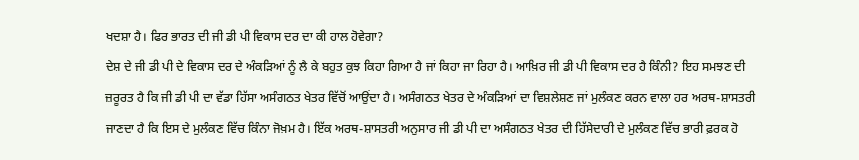ਖਦਸ਼ਾ ਹੈ। ਫਿਰ ਭਾਰਤ ਦੀ ਜੀ ਡੀ ਪੀ ਵਿਕਾਸ ਦਰ ਦਾ ਕੀ ਹਾਲ ਹੋਵੇਗਾ?
ਦੇਸ਼ ਦੇ ਜੀ ਡੀ ਪੀ ਦੇ ਵਿਕਾਸ ਦਰ ਦੇ ਅੰਕੜਿਆਂ ਨੂੰ ਲੈ ਕੇ ਬਹੁਤ ਕੁਝ ਕਿਹਾ ਗਿਆ ਹੈ ਜਾਂ ਕਿਹਾ ਜਾ ਰਿਹਾ ਹੈ। ਆਖ਼ਿਰ ਜੀ ਡੀ ਪੀ ਵਿਕਾਸ ਦਰ ਹੈ ਕਿੰਨੀ? ਇਹ ਸਮਝਣ ਦੀ ਜ਼ਰੂਰਤ ਹੈ ਕਿ ਜੀ ਡੀ ਪੀ ਦਾ ਵੱਡਾ ਹਿੱਸਾ ਅਸੰਗਠਤ ਖੇਤਰ ਵਿੱਚੋਂ ਆਉਂਦਾ ਹੈ। ਅਸੰਗਠਤ ਖੇਤਰ ਦੇ ਅੰਕੜਿਆਂ ਦਾ ਵਿਸ਼ਲੇਸ਼ਣ ਜਾਂ ਮੁਲੰਕਣ ਕਰਨ ਵਾਲਾ ਹਰ ਅਰਥ-ਸ਼ਾਸਤਰੀ ਜਾਣਦਾ ਹੈ ਕਿ ਇਸ ਦੇ ਮੁਲੰਕਣ ਵਿੱਚ ਕਿੰਨਾ ਜੋਖ਼ਮ ਹੈ। ਇੱਕ ਅਰਥ-ਸ਼ਾਸਤਰੀ ਅਨੁਸਾਰ ਜੀ ਡੀ ਪੀ ਦਾ ਅਸੰਗਠਤ ਖੇਤਰ ਦੀ ਹਿੱਸੇਦਾਰੀ ਦੇ ਮੁਲੰਕਣ ਵਿੱਚ ਭਾਰੀ ਫ਼ਰਕ ਹੋ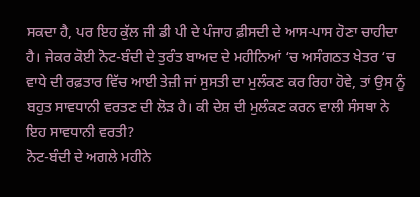ਸਕਦਾ ਹੈ, ਪਰ ਇਹ ਕੁੱਲ ਜੀ ਡੀ ਪੀ ਦੇ ਪੰਜਾਹ ਫ਼ੀਸਦੀ ਦੇ ਆਸ-ਪਾਸ ਹੋਣਾ ਚਾਹੀਦਾ ਹੈ। ਜੇਕਰ ਕੋਈ ਨੋਟ-ਬੰਦੀ ਦੇ ਤੁਰੰਤ ਬਾਅਦ ਦੇ ਮਹੀਨਿਆਂ ‘ਚ ਅਸੰਗਠਤ ਖੇਤਰ ‘ਚ ਵਾਧੇ ਦੀ ਰਫ਼ਤਾਰ ਵਿੱਚ ਆਈ ਤੇਜ਼ੀ ਜਾਂ ਸੁਸਤੀ ਦਾ ਮੁਲੰਕਣ ਕਰ ਰਿਹਾ ਹੋਵੇ, ਤਾਂ ਉਸ ਨੂੰ ਬਹੁਤ ਸਾਵਧਾਨੀ ਵਰਤਣ ਦੀ ਲੋੜ ਹੈ। ਕੀ ਦੇਸ਼ ਦੀ ਮੁਲੰਕਣ ਕਰਨ ਵਾਲੀ ਸੰਸਥਾ ਨੇ ਇਹ ਸਾਵਧਾਨੀ ਵਰਤੀ?
ਨੋਟ-ਬੰਦੀ ਦੇ ਅਗਲੇ ਮਹੀਨੇ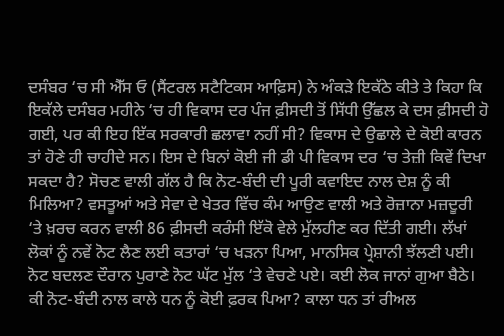ਦਸੰਬਰ ‘ਚ ਸੀ ਐੱਸ ਓ (ਸੈਂਟਰਲ ਸਟੈਟਿਕਸ ਆਫ਼ਿਸ) ਨੇ ਅੰਕੜੇ ਇਕੱਠੇ ਕੀਤੇ ਤੇ ਕਿਹਾ ਕਿ ਇਕੱਲੇ ਦਸੰਬਰ ਮਹੀਨੇ ‘ਚ ਹੀ ਵਿਕਾਸ ਦਰ ਪੰਜ ਫ਼ੀਸਦੀ ਤੋਂ ਸਿੱਧੀ ਉੱਛਲ ਕੇ ਦਸ ਫ਼ੀਸਦੀ ਹੋ ਗਈ, ਪਰ ਕੀ ਇਹ ਇੱਕ ਸਰਕਾਰੀ ਛਲਾਵਾ ਨਹੀਂ ਸੀ? ਵਿਕਾਸ ਦੇ ਉਛਾਲੇ ਦੇ ਕੋਈ ਕਾਰਨ ਤਾਂ ਹੋਣੇ ਹੀ ਚਾਹੀਦੇ ਸਨ। ਇਸ ਦੇ ਬਿਨਾਂ ਕੋਈ ਜੀ ਡੀ ਪੀ ਵਿਕਾਸ ਦਰ ‘ਚ ਤੇਜ਼ੀ ਕਿਵੇਂ ਦਿਖਾ ਸਕਦਾ ਹੈ? ਸੋਚਣ ਵਾਲੀ ਗੱਲ ਹੈ ਕਿ ਨੋਟ-ਬੰਦੀ ਦੀ ਪੂਰੀ ਕਵਾਇਦ ਨਾਲ ਦੇਸ਼ ਨੂੰ ਕੀ ਮਿਲਿਆ? ਵਸਤੂਆਂ ਅਤੇ ਸੇਵਾ ਦੇ ਖੇਤਰ ਵਿੱਚ ਕੰਮ ਆਉਣ ਵਾਲੀ ਅਤੇ ਰੋਜ਼ਾਨਾ ਮਜ਼ਦੂਰੀ ‘ਤੇ ਖ਼ਰਚ ਕਰਨ ਵਾਲੀ 86 ਫ਼ੀਸਦੀ ਕਰੰਸੀ ਇੱਕੋ ਵੇਲੇ ਮੁੱਲਹੀਣ ਕਰ ਦਿੱਤੀ ਗਈ। ਲੱਖਾਂ ਲੋਕਾਂ ਨੂੰ ਨਵੇਂ ਨੋਟ ਲੈਣ ਲਈ ਕਤਾਰਾਂ ‘ਚ ਖੜਨਾ ਪਿਆ, ਮਾਨਸਿਕ ਪ੍ਰੇਸ਼ਾਨੀ ਝੱਲਣੀ ਪਈ। ਨੋਟ ਬਦਲਣ ਦੌਰਾਨ ਪੁਰਾਣੇ ਨੋਟ ਘੱਟ ਮੁੱਲ ‘ਤੇ ਵੇਚਣੇ ਪਏ। ਕਈ ਲੋਕ ਜਾਨਾਂ ਗੁਆ ਬੈਠੇ। ਕੀ ਨੋਟ-ਬੰਦੀ ਨਾਲ ਕਾਲੇ ਧਨ ਨੂੰ ਕੋਈ ਫ਼ਰਕ ਪਿਆ? ਕਾਲਾ ਧਨ ਤਾਂ ਰੀਅਲ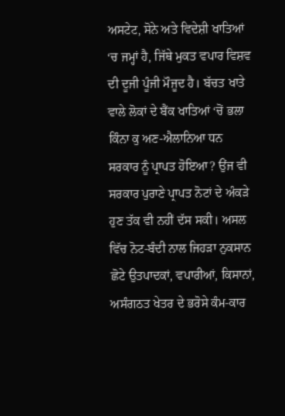ਅਸਟੇਟ, ਸੋਨੇ ਅਤੇ ਵਿਦੇਸ਼ੀ ਖਾਤਿਆਂ ‘ਚ ਜਮ੍ਹਾਂ ਹੈ, ਜਿੱਥੇ ਮੁਕਤ ਵਪਾਰ ਵਿਸ਼ਵ ਦੀ ਦੂਜੀ ਪੂੰਜੀ ਮੌਜੂਦ ਹੈ। ਬੱਚਤ ਖਾਤੇ ਵਾਲੇ ਲੋਕਾਂ ਦੇ ਬੈਂਕ ਖਾਤਿਆਂ ‘ਚੋਂ ਭਲਾ ਕਿੰਨਾ ਕੁ ਅਣ-ਐਲਾਨਿਆ ਧਨ ਸਰਕਾਰ ਨੂੰ ਪ੍ਰਾਪਤ ਹੋਇਆ? ਉਂਜ ਵੀ ਸਰਕਾਰ ਪੁਰਾਣੇ ਪ੍ਰਾਪਤ ਨੋਟਾਂ ਦੇ ਅੰਕੜੇ ਹੁਣ ਤੱਕ ਵੀ ਨਹੀਂ ਦੱਸ ਸਕੀ। ਅਸਲ ਵਿੱਚ ਨੋਟ-ਬੰਦੀ ਨਾਲ ਜਿਹੜਾ ਨੁਕਸਾਨ ਛੋਟੇ ਉਤਪਾਦਕਾਂ, ਵਪਾਰੀਆਂ, ਕਿਸਾਨਾਂ, ਅਸੰਗਠਤ ਖੇਤਰ ਦੇ ਭਰੋਸੇ ਕੰਮ-ਕਾਰ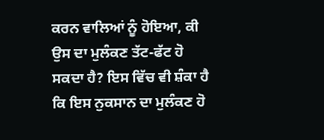ਕਰਨ ਵਾਲਿਆਂ ਨੂੰ ਹੋਇਆ, ਕੀ ਉਸ ਦਾ ਮੁਲੰਕਣ ਤੱਟ-ਫੱਟ ਹੋ ਸਕਦਾ ਹੈ? ਇਸ ਵਿੱਚ ਵੀ ਸ਼ੰਕਾ ਹੈ ਕਿ ਇਸ ਨੁਕਸਾਨ ਦਾ ਮੁਲੰਕਣ ਹੋ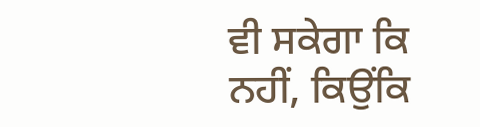ਵੀ ਸਕੇਗਾ ਕਿ ਨਹੀਂ, ਕਿਉਂਕਿ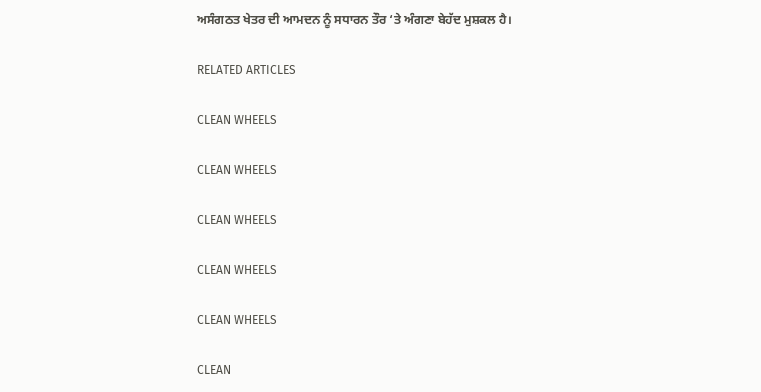ਅਸੰਗਠਤ ਖੇਤਰ ਦੀ ਆਮਦਨ ਨੂੰ ਸਧਾਰਨ ਤੌਰ ‘ਤੇ ਅੰਗਣਾ ਬੇਹੱਦ ਮੁਸ਼ਕਲ ਹੈ।

RELATED ARTICLES

CLEAN WHEELS

CLEAN WHEELS

CLEAN WHEELS

CLEAN WHEELS

CLEAN WHEELS

CLEAN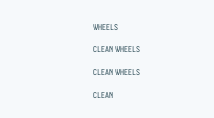WHEELS

CLEAN WHEELS

CLEAN WHEELS

CLEAN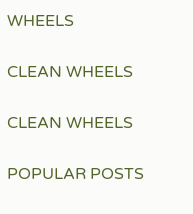WHEELS

CLEAN WHEELS

CLEAN WHEELS

POPULAR POSTS